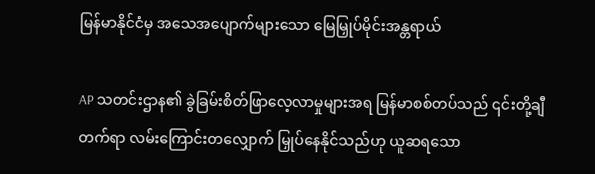မြန်မာနိုင်ငံမှ အသေအပျောက်များသော မြေမြှုပ်မိုင်းအန္တရာယ်

AP သတင်းဌာန၏ ခွဲခြမ်းစိတ်ဖြာလေ့လာမှုများအရ မြန်မာစစ်တပ်သည် ၎င်းတို့ချီတက်ရာ လမ်းကြောင်းတလျှောက် မြှုပ်နေနိုင်သည်ဟု ယူဆရသော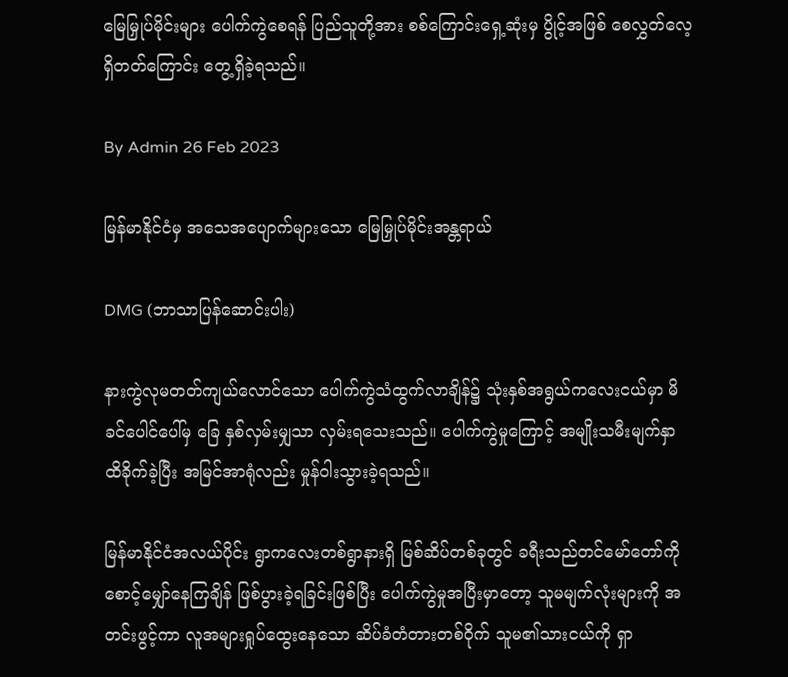မြေမြှုပ်မိုင်းများ ပေါက်ကွဲစေရန် ပြည်သူတို့အား စစ်ကြောင်းရှေ့ဆုံးမှ ပွိုင့်အဖြစ် စေလွှတ်လေ့ရှိတတ်ကြောင်း တွေ့ရှိခဲ့ရသည်။

By Admin 26 Feb 2023

မြန်မာနိုင်ငံမှ အသေအပျောက်များသော မြေမြှုပ်မိုင်းအန္တရာယ်

DMG (ဘာသာပြန်ဆောင်းပါး)

နားကွဲလုမတတ်ကျယ်လောင်သော ပေါက်ကွဲသံထွက်လာချိန်၌ သုံးနှစ်အရွယ်ကလေးငယ်မှာ မိခင်ပေါင်ပေါ်မှ ခြေ နှစ်လှမ်းမျှသာ လှမ်းရသေးသည်။ ပေါက်ကွဲမှုကြောင့် အမျိုးသမီးမျက်နှာ ထိခိုက်ခဲ့ပြီး အမြင်အာရုံလည်း မှုန်ဝါးသွားခဲ့ရသည်။

မြန်မာနိုင်ငံအလယ်ပိုင်း ရွာကလေးတစ်ရွာနားရှိ မြစ်ဆိပ်တစ်ခုတွင် ခရီးသည်တင်မော်တော်ကို စောင့်မျှော်နေကြချိန် ဖြစ်ပွားခဲ့ရခြင်းဖြစ်ပြီး ပေါက်ကွဲမှုအပြီးမှာတော့ သူမမျက်လုံးများကို အတင်းဖွင့်ကာ လူအများရှုပ်ထွေးနေသော ဆိပ်ခံတံတားတစ်ဝိုက် သူမ၏သားငယ်ကို ရှာ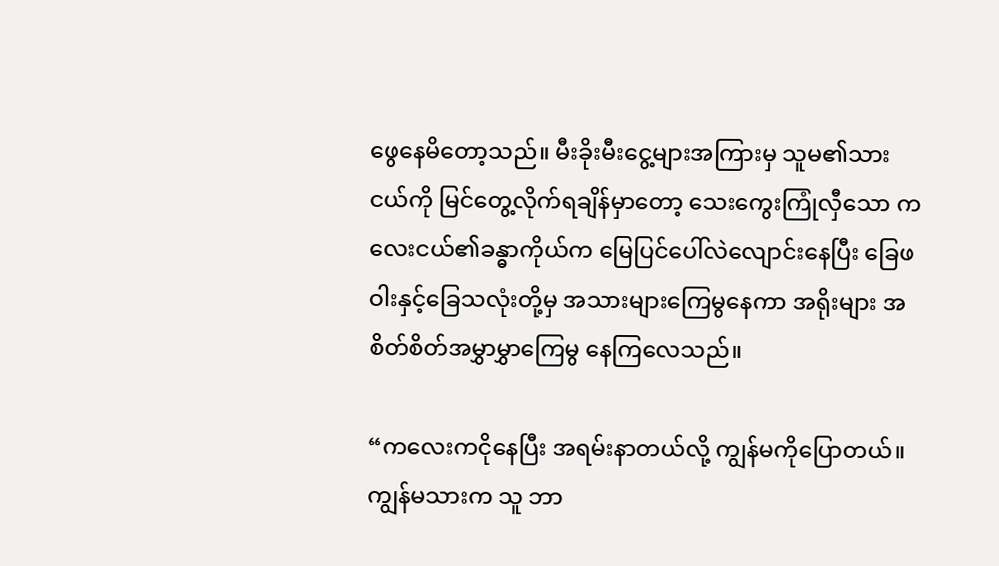ဖွေနေမိတော့သည်။ မီးခိုးမီးငွေ့များအကြားမှ သူမ၏သားငယ်ကို မြင်တွေ့လိုက်ရချိန်မှာတော့ သေးကွေးကြုံလှီသော ကလေးငယ်၏ခန္ဓာကိုယ်က မြေပြင်ပေါ်လဲလျောင်းနေပြီး ခြေဖဝါးနှင့်ခြေသလုံးတို့မှ အသားများကြေမွနေကာ အရိုးများ အစိတ်စိတ်အမွှာမွှာကြေမွ နေကြလေသည်။

“ကလေးကငိုနေပြီး အရမ်းနာတယ်လို့ ကျွန်မကိုပြောတယ်။ ကျွန်မသားက သူ ဘာ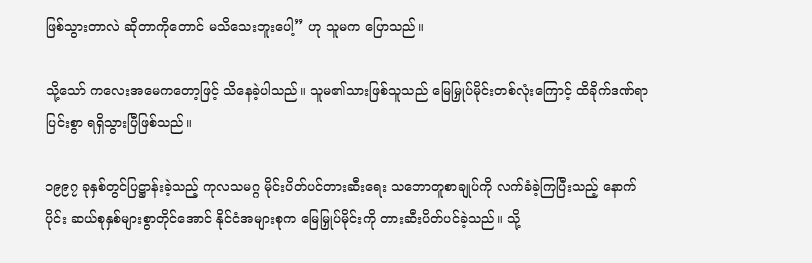ဖြစ်သွားတာလဲ ဆိုတာကိုတောင် မသိသေးဘူးပေါ့” ဟု သူမက ပြောသည်။

သို့သော် ကလေးအမေကတော့ဖြင့် သိနေခဲ့ပါသည်။ သူမ၏သားဖြစ်သူသည် မြေမြှုပ်မိုင်းတစ်လုံးကြောင့် ထိခိုက်ဒဏ်ရာပြင်းစွာ ရရှိသွားပြီဖြစ်သည်။

၁၉၉၇ ခုနှစ်တွင်ပြဋ္ဌာန်းခဲ့သည့် ကုလသမဂ္ဂ မိုင်းပိတ်ပင်တားဆီးရေး သဘောတူစာချုပ်ကို လက်ခံခဲ့ကြပြီးသည့် နောက်ပိုင်း ဆယ်စုနှစ်များစွာတိုင်အောင် နိုင်ငံအများစုက မြေမြှုပ်မိုင်းကို တားဆီးပိတ်ပင်ခဲ့သည်။ သို့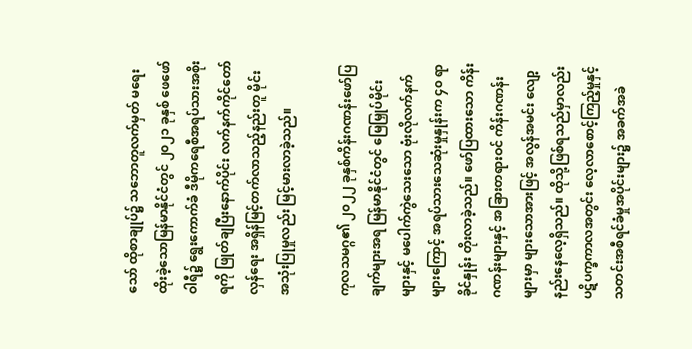သော် ထိုစာချုပ်၌ သဘောတူလက်မှတ် မရေးထိုးခဲ့သောမြန်မာနိုင်ငံတွင် ၂၀၂၁ ခုနှစ် ဖေဖော်ဝါရီ၌ ရွေးကောက်ခံ ဒီမိုကရေစီအရပ်သားအစိုးရကို ဖြုတ်ချပြီးနောက်ပိုင်း လက်နက်ကိုင်တော်လှန်ရေး အရှိန်မြင့်တက်လာသည့်နည်းတူ မိုင်းအသုံးပြုမှုလည်း မြင့်မားလာခဲ့သည်။

ကုလသမဂ္ဂ၏ ၂၀၂၂ ခုနှစ်ကိန်းဂဏန်းဖော်ပြချက်များအရ မြန်မာနိုင်ငံတွင် မြေမြှုပ်မိုင်းများနှင့် မပေါက်ကွဲသေးသော ဗုံးလိုလက်နက်များကြောင့် အရပ်သားသေဆုံးမှုနှုန်းက ၄၀ ရာခိုင်နှုန်း တိုးလာခဲ့သည်။ ဖော်ပြထားသော ကိန်းဂဏန်းများနှင့် အခြားတရားဝင် ကိန်းဂဏန်းများမှာ များသောအားဖြင့် အလွန်အမင်း လျော့နည်းနေလေ့ရှိသည်။ ထိုသို့ဖြစ်ရသည်မှာလည်း ပဋိပက္ခကာလအတွင်း လေ့လာစောင့်ကြည့်မှုနှင့် သတင်းအစီရင်ခံမှုအပိုင်းများ၌ အခက်အခဲ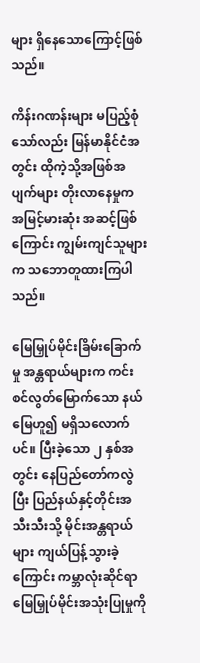များ ရှိနေသောကြောင့်ဖြစ်သည်။

ကိန်းဂဏန်းများ မပြည့်စုံသော်လည်း မြန်မာနိုင်ငံအတွင်း ထိုကဲ့သို့အဖြစ်အပျက်များ တိုးလာနေမှုက အမြင့်မားဆုံး အဆင့်ဖြစ်ကြောင်း ကျွမ်းကျင်သူများက သဘောတူထားကြပါသည်။

မြေမြှုပ်မိုင်းခြိမ်းခြောက်မှု အန္တရာယ်များက ကင်းစင်လွတ်မြောက်သော နယ်မြေဟူ၍ မရှိသလောက်ပင်။ ပြီးခဲ့သော ၂ နှစ်အတွင်း နေပြည်တော်ကလွဲပြီး ပြည်နယ်နှင့်တိုင်းအသီးသီးသို့ မိုင်းအန္တရာယ်များ ကျယ်ပြန့်သွားခဲ့ကြောင်း ကမ္ဘာလုံးဆိုင်ရာ မြေမြှုပ်မိုင်းအသုံးပြုမှုကို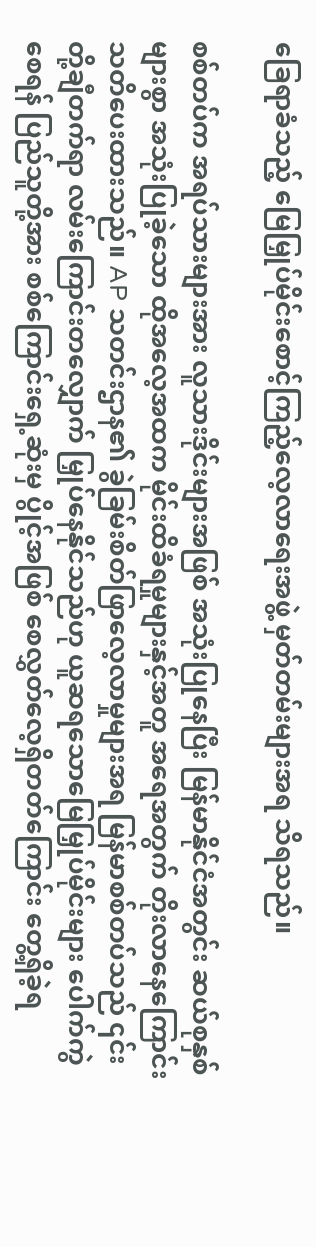ခြေရာခံသည့် မြေမြှုပ်မိုင်းစောင့်ကြည့်လေ့လာရေးအဖွဲ့ မှတ်တမ်းများအရ သိရသည်။

စစ်တပ်က အရပ်သားများအား လူသားဒိုင်းများအဖြစ် အသုံးပြုနေပြီး မြန်မာနိုင်ငံအတွင်း ဆယ်စုနှစ်များစွာ အသုံးပြုခဲ့သော ထိုအလေ့အထက မိုင်းထိခံရမှုများနှင့်အတူ အရေအတွက် တိုးလာနေကြောင်း သတိပေးထားသည်။ AP သတင်းဌာန၏ ခွဲခြမ်းစိတ်ဖြာလေ့လာမှုများအရ မြန်မာစစ်တပ်သည် ၎င်းတို့ချီတက်ရာ လမ်းကြောင်းတလျှောက် မြှုပ်နေနိုင်သည်ဟု ယူဆရသောမြေမြှုပ်မိုင်းများ ပေါက်ကွဲစေရန် ပြည်သူတို့အား စစ်ကြောင်းရှေ့ဆုံးမှ ပွိုင့်အဖြစ် စေလွှတ်လေ့ရှိတတ်ကြောင်း တွေ့ရှိခဲ့ရ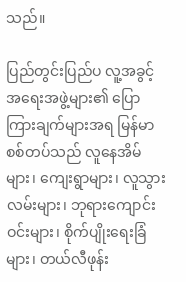သည်။

ပြည်တွင်းပြည်ပ လူ့အခွင့်အရေးအဖွဲ့များ၏ ပြောကြားချက်များအရ မြန်မာစစ်တပ်သည် လူနေအိမ်များ၊ ကျေးရွာများ၊ လူသွားလမ်းများ၊ ဘုရားကျောင်းဝင်းများ၊ စိုက်ပျိုးရေးခြံများ၊ တယ်လီဖုန်း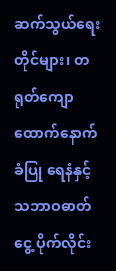ဆက်သွယ်ရေးတိုင်များ၊ တရုတ်ကျောထောက်နောက်ခံပြု ရေနံနှင့်သဘာဝဓာတ်ငွေ့ ပိုက်လိုင်း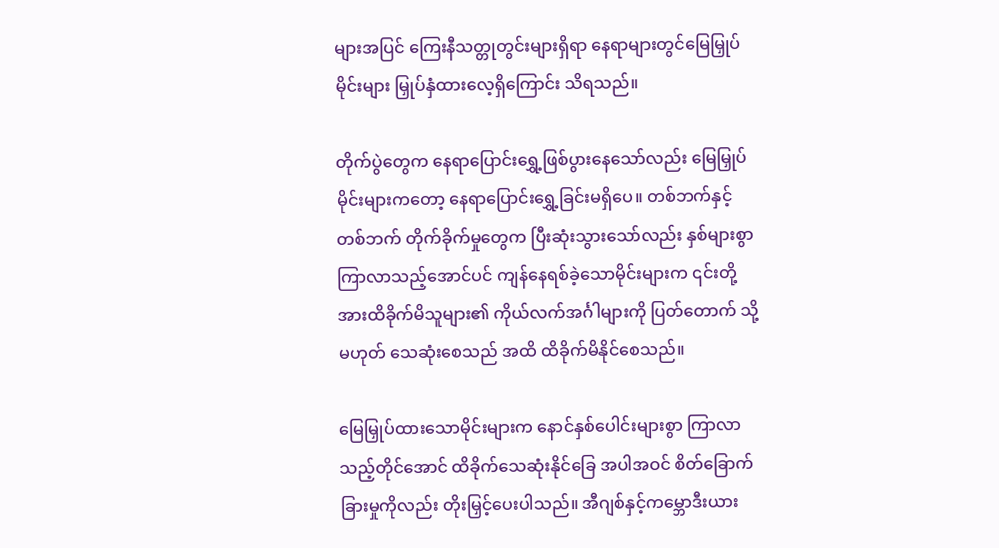များအပြင် ကြေးနီသတ္တုတွင်းများရှိရာ နေရာများတွင်မြေမြှုပ်မိုင်းများ မြှုပ်နှံထားလေ့ရှိကြောင်း သိရသည်။

တိုက်ပွဲတွေက နေရာပြောင်းရွှေ့ဖြစ်ပွားနေသော်လည်း မြေမြှုပ်မိုင်းများကတော့ နေရာပြောင်းရွှေ့ခြင်းမရှိပေ။ တစ်ဘက်နှင့်တစ်ဘက် တိုက်ခိုက်မှုတွေက ပြီးဆုံးသွားသော်လည်း နှစ်များစွာကြာလာသည့်အောင်ပင် ကျန်နေရစ်ခဲ့သောမိုင်းများက ၎င်းတို့အားထိခိုက်မိသူများ၏ ကိုယ်လက်အင်္ဂါများကို ပြတ်တောက် သို့မဟုတ် သေဆုံးစေသည် အထိ ထိခိုက်မိနိုင်စေသည်။

မြေမြှုပ်ထားသောမိုင်းများက နောင်နှစ်ပေါင်းများစွာ ကြာလာသည့်တိုင်အောင် ထိခိုက်သေဆုံးနိုင်ခြေ အပါအဝင် စိတ်ခြောက်ခြားမှုကိုလည်း တိုးမြှင့်ပေးပါသည်။ အီဂျစ်နှင့်ကမ္ဘောဒီးယား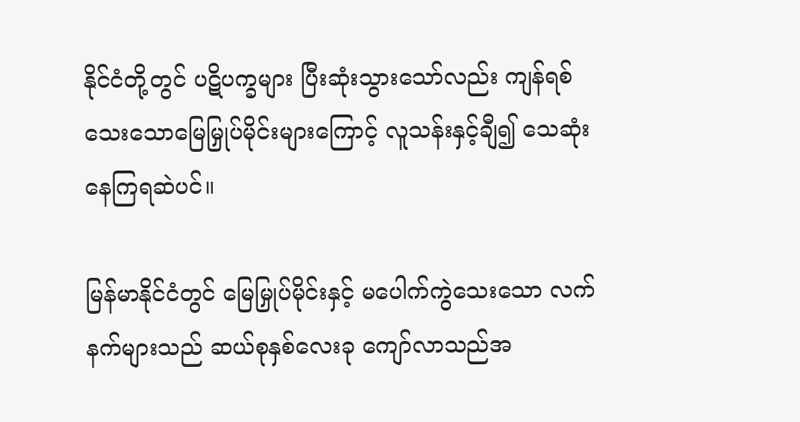နိုင်ငံတို့တွင် ပဋိပက္ခများ ပြီးဆုံးသွားသော်လည်း ကျန်ရစ်သေးသောမြေမြှုပ်မိုင်းများကြောင့် လူသန်းနှင့်ချီ၍ သေဆုံးနေကြရဆဲပင်။

မြန်မာနိုင်ငံတွင် မြေမြှုပ်မိုင်းနှင့် မပေါက်ကွဲသေးသော လက်နက်များသည် ဆယ်စုနှစ်လေးခု ကျော်လာသည်အ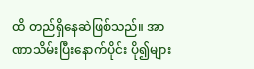ထိ တည်ရှိနေဆဲဖြစ်သည်။ အာဏာသိမ်းပြီးနောက်ပိုင်း ပို၍များ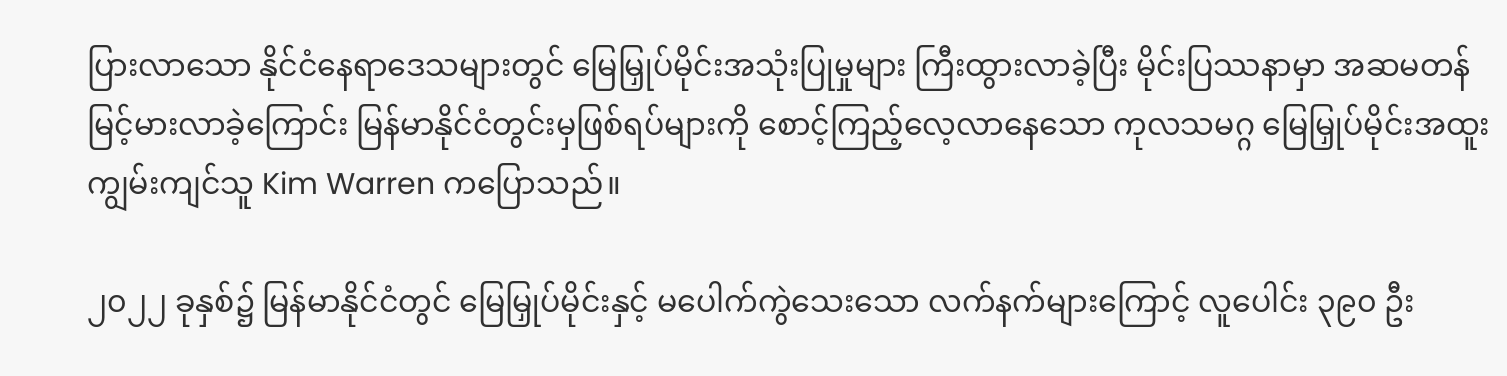ပြားလာသော နိုင်ငံနေရာဒေသများတွင် မြေမြှုပ်မိုင်းအသုံးပြုမှုများ ကြီးထွားလာခဲ့ပြီး မိုင်းပြဿနာမှာ အဆမတန်မြင့်မားလာခဲ့ကြောင်း မြန်မာနိုင်ငံတွင်းမှဖြစ်ရပ်များကို စောင့်ကြည့်လေ့လာနေသော ကုလသမဂ္ဂ မြေမြှုပ်မိုင်းအထူးကျွမ်းကျင်သူ Kim Warren ကပြောသည်။

၂၀၂၂ ခုနှစ်၌ မြန်မာနိုင်ငံတွင် မြေမြှုပ်မိုင်းနှင့် မပေါက်ကွဲသေးသော လက်နက်များကြောင့် လူပေါင်း ၃၉၀ ဦး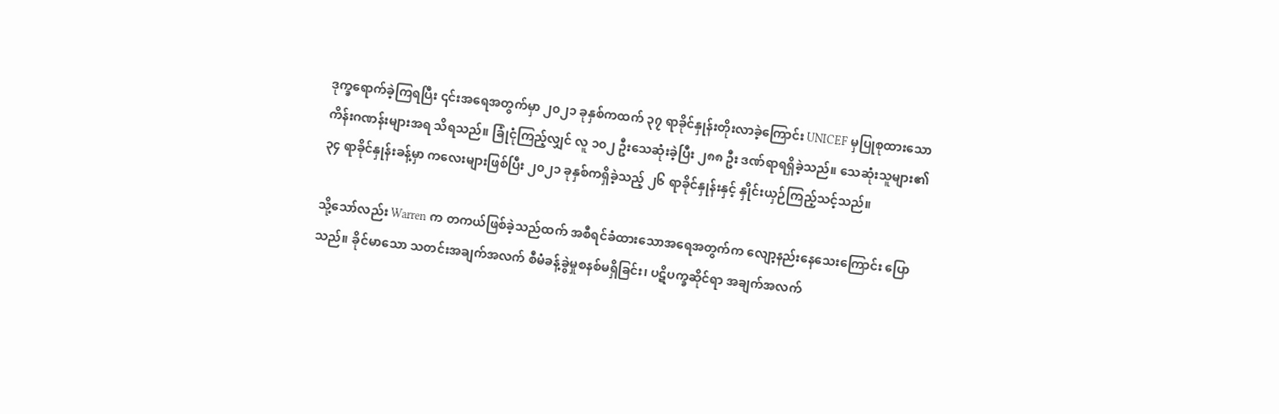ဒုက္ခရောက်ခဲ့ကြရပြီး ၎င်းအရေအတွက်မှာ ၂၀၂၁ ခုနှစ်ကထက် ၃၇ ရာခိုင်နှုန်းတိုးလာခဲ့ကြောင်း UNICEF မှပြုစုထားသော ကိန်းဂဏန်းများအရ သိရသည်။ ခြုံငုံကြည့်လျှင် လူ ၁၀၂ ဦးသေဆုံးခဲ့ပြီး ၂၈၈ ဦး ဒဏ်ရာရရှိခဲ့သည်။ သေဆုံးသူများ၏ ၃၄ ရာခိုင်နှုန်းခန့်မှာ ကလေးများဖြစ်ပြီး ၂၀၂၁ ခုနှစ်ကရှိခဲ့သည့် ၂၆ ရာခိုင်နှုန်းနှင့် နှိုင်းယှဉ်ကြည့်သင့်သည်။

သို့သော်လည်း Warren က တကယ်ဖြစ်ခဲ့သည်ထက် အစီရင်ခံထားသောအရေအတွက်က လျော့နည်းနေသေးကြောင်း ပြောသည်။ ခိုင်မာသော သတင်းအချက်အလက် စီမံခန့်ခွဲမှုစနစ်မရှိခြင်း၊ ပဋိပက္ခဆိုင်ရာ အချက်အလက်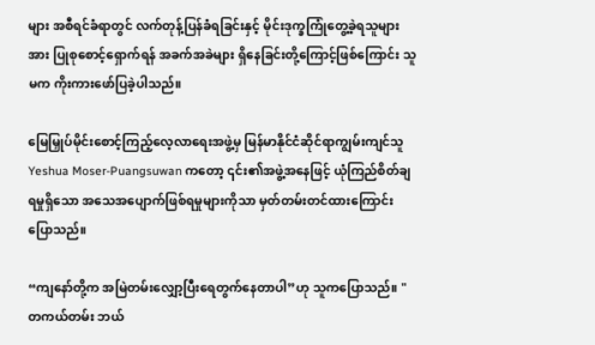များ အစီရင်ခံရာတွင် လက်တုန့်ပြန်ခံရခြင်းနှင့် မိုင်းဒုက္ခကြုံတွေ့ခဲ့ရသူများအား ပြုစုစောင့်ရှောက်ရန် အခက်အခဲများ ရှိနေခြင်းတို့ကြောင့်ဖြစ်ကြောင်း သူမက ကိုးကားဖော်ပြခဲ့ပါသည်။

မြေမြှုပ်မိုင်းစောင့်ကြည့်လေ့လာရေးအဖွဲ့မှ မြန်မာနိုင်ငံဆိုင်ရာကျွမ်းကျင်သူ Yeshua Moser-Puangsuwan ကတော့ ၎င်း၏အဖွဲ့အနေဖြင့် ယုံကြည်စိတ်ချရမှုရှိသော အသေအပျောက်ဖြစ်ရမှုများကိုသာ မှတ်တမ်းတင်ထားကြောင်း ပြောသည်။

“ကျနော်တို့က အမြဲတမ်းလျှော့ပြီးရေတွက်နေတာပါ”ဟု သူကပြောသည်။ "တကယ်တမ်း ဘယ်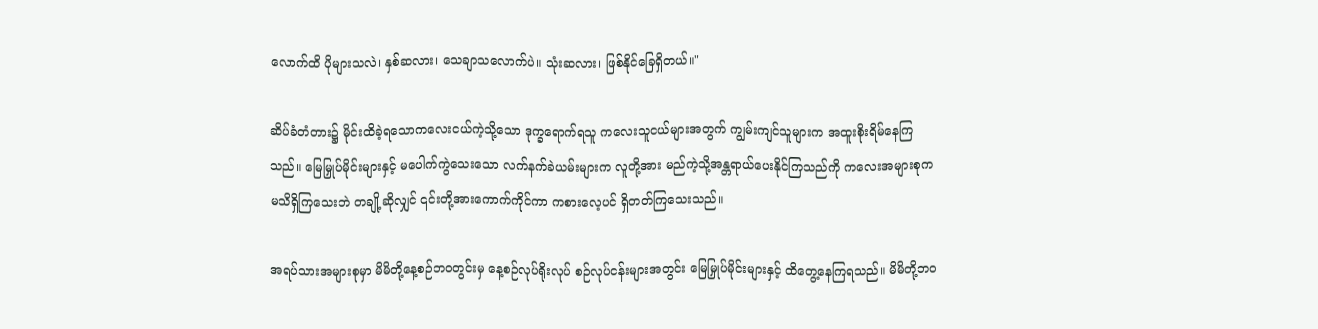လောက်ထိ ပိုများသလဲ၊ နှစ်ဆလား၊ သေချာသလောက်ပဲ။ သုံးဆလား၊ ဖြစ်နိုင်ခြေရှိတယ်။"

ဆိပ်ခံတံတား၌ မိုင်းထိခဲ့ရသောကလေးငယ်ကဲ့သို့သော ဒုက္ခရောက်ရသူ ကလေးသူငယ်များအတွက် ကျွမ်းကျင်သူများက အထူးစိုးရိမ်နေကြသည်။ မြေမြှုပ်မိုင်းများနှင့် မပေါက်ကွဲသေးသော လက်နက်ခဲယမ်းများက လူတို့အား မည်ကဲ့သို့အန္တရာယ်ပေးနိုင်ကြသည်ကို ကလေးအများစုက မသိရှိကြသေးဘဲ တချို့ဆိုလျှင် ၎င်းတို့အားကောက်ကိုင်ကာ ကစားလေ့ပင် ရှိတတ်ကြသေးသည်။

အရပ်သားအများစုမှာ မိမိတို့နေ့စဉ်ဘဝတွင်းမှ နေ့စဉ်လုပ်ရိုးလုပ် စဉ်လုပ်ငန်းများအတွင်း မြေမြှုပ်မိုင်းများနှင့် ထိတွေ့နေကြရသည်။ မိမိတို့ဘဝ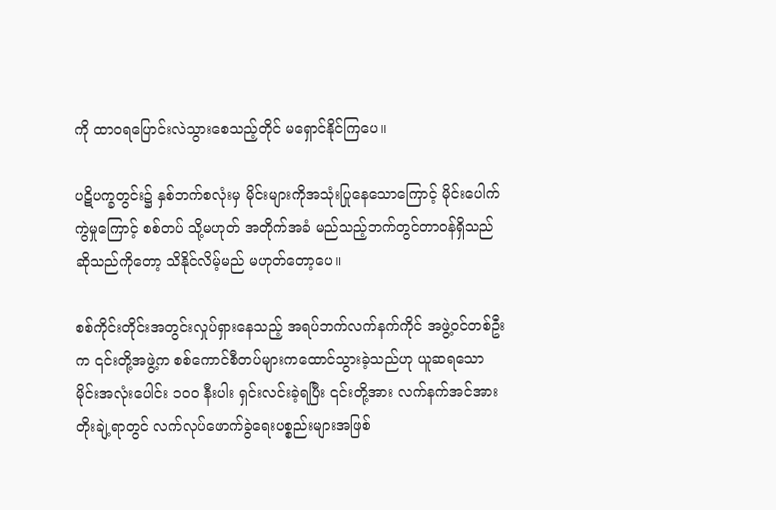ကို ထာဝရပြောင်းလဲသွားစေသည့်တိုင် မရှောင်နိုင်ကြပေ။

ပဋိပက္ခတွင်း၌ နှစ်ဘက်စလုံးမှ မိုင်းများကိုအသုံးပြုနေသောကြောင့် မိုင်းပေါက်ကွဲမှုကြောင့် စစ်တပ် သို့မဟုတ် အတိုက်အခံ မည်သည့်ဘက်တွင်တာဝန်ရှိသည်ဆိုသည်ကိုတော့ သိနိုင်လိမ့်မည် မဟုတ်တော့ပေ။

စစ်ကိုင်းတိုင်းအတွင်းလှုပ်ရှားနေသည့် အရပ်ဘက်လက်နက်ကိုင် အဖွဲ့ဝင်တစ်ဦးက ၎င်းတို့အဖွဲ့က စစ်ကောင်စီတပ်များကထောင်သွားခဲ့သည်ဟု ယူဆရသော မိုင်းအလုံးပေါင်း ၁၀၀ နီးပါး ရှင်းလင်းခဲ့ရပြီး ၎င်းတို့အား လက်နက်အင်အားတိုးချဲ့ရာတွင် လက်လုပ်ဖောက်ခွဲရေးပစ္စည်းများအဖြစ်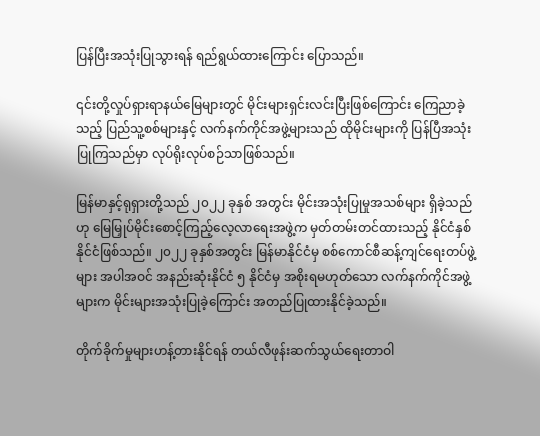ပြန်ပြီးအသုံးပြုသွားရန် ရည်ရွယ်ထားကြောင်း ပြောသည်။

၎င်းတို့လှုပ်ရှားရာနယ်မြေများတွင် မိုင်းများရှင်းလင်းပြီးဖြစ်ကြောင်း ကြေညာခဲ့သည့် ပြည်သူ့စစ်များနှင့် လက်နက်ကိုင်အဖွဲ့များသည် ထိုမိုင်းများကို ပြန်ပြီအသုံးပြုကြသည်မှာ လုပ်ရိုးလုပ်စဉ်သာဖြစ်သည်။

မြန်မာနှင့်ရုရှားတို့သည် ၂၀၂၂ ခုနှစ် အတွင်း မိုင်းအသုံးပြုမှုအသစ်များ ရှိခဲ့သည်ဟု မြေမြှုပ်မိုင်းစောင့်ကြည့်လေ့လာရေးအဖွဲ့က မှတ်တမ်းတင်ထားသည့် နိုင်ငံနှစ်နိုင်ငံဖြစ်သည်။ ၂၀၂၂ ခုနှစ်အတွင်း မြန်မာနိုင်ငံမှ စစ်ကောင်စီဆန့်ကျင်ရေးတပ်ဖွဲ့များ အပါအဝင် အနည်းဆုံးနိုင်ငံ ၅ နိုင်ငံမှ အစိုးရမဟုတ်သော လက်နက်ကိုင်အဖွဲ့များက မိုင်းများအသုံးပြုခဲ့ကြောင်း အတည်ပြုထားနိုင်ခဲ့သည်။

တိုက်ခိုက်မှုများဟန့်တားနိုင်ရန် တယ်လီဖုန်းဆက်သွယ်ရေးတာဝါ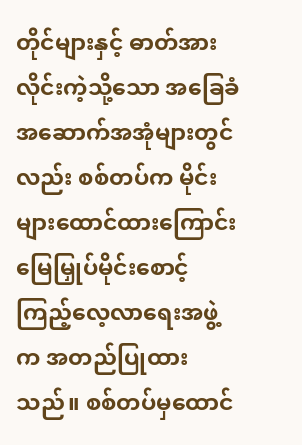တိုင်များနှင့် ဓာတ်အားလိုင်းကဲ့သို့သော အခြေခံ အဆောက်အအုံများတွင်လည်း စစ်တပ်က မိုင်းများထောင်ထားကြောင်း မြေမြှုပ်မိုင်းစောင့်ကြည့်လေ့လာရေးအဖွဲ့က အတည်ပြုထားသည်။ စစ်တပ်မှထောင်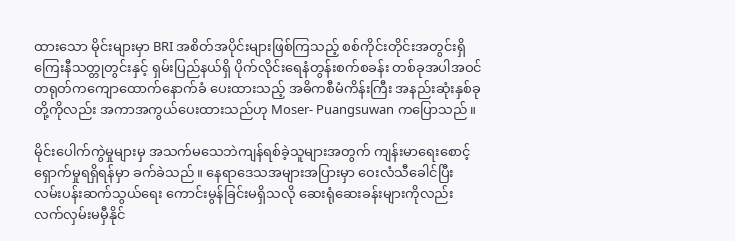ထားသော မိုင်းများမှာ BRI အစိတ်အပိုင်းများဖြစ်ကြသည့် စစ်ကိုင်းတိုင်းအတွင်းရှိ ကြေးနီသတ္တုတွင်းနှင့် ရှမ်းပြည်နယ်ရှိ ပိုက်လိုင်းရေနံတွန်းစက်စခန်း တစ်ခုအပါအဝင် တရုတ်ကကျောထောက်နောက်ခံ ပေးထားသည့် အဓိကစီမံကိန်းကြီး အနည်းဆုံးနှစ်ခုတို့ကိုလည်း အကာအကွယ်ပေးထားသည်ဟု Moser- Puangsuwan ကပြောသည်။

မိုင်းပေါက်ကွဲမှုများမှ အသက်မသေဘဲကျန်ရစ်ခဲ့သူများအတွက် ကျန်းမာရေးစောင့်ရှောက်မှုရရှိရန်မှာ ခက်ခဲသည်။ နေရာဒေသအများအပြားမှာ ဝေးလံသီခေါင်ပြီး လမ်းပန်းဆက်သွယ်ရေး ကောင်းမွန်ခြင်းမရှိသလို ဆေးရုံဆေးခန်းများကိုလည်း လက်လှမ်းမမှီနိုင်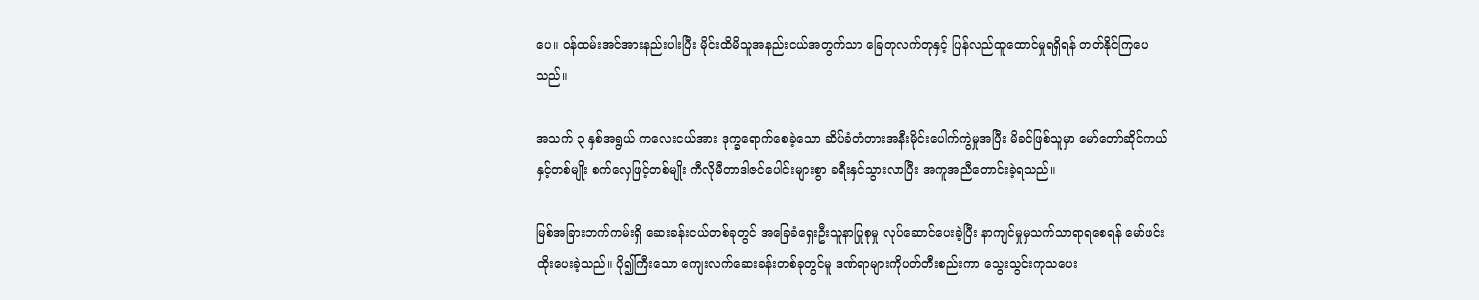ပေ။ ဝန်ထမ်းအင်အားနည်းပါးပြီး မိုင်းထိမိသူအနည်းငယ်အတွက်သာ ခြေတုလက်တုနှင့် ပြန်လည်ထူထောင်မှုရရှိရန် တတ်နိုင်ကြပေသည်။

အသက် ၃ နှစ်အရွယ် ကလေးငယ်အား ဒုက္ခရောက်စေခဲ့သော ဆိပ်ခံတံတားအနီးမိုင်းပေါက်ကွဲမှုအပြီး မိခင်ဖြစ်သူမှာ မော်တော်ဆိုင်ကယ်နှင့်တစ်မျိုး စက်လှေဖြင့်တစ်မျိုး ကီလိုမီတာဒါဇင်ပေါင်းများစွာ ခရီးနှင်သွားလာပြီး အကူအညီတောင်းခဲ့ရသည်။

မြစ်အခြားဘက်ကမ်းရှိ ဆေးခန်းငယ်တစ်ခုတွင် အခြေခံရှေးဦးသူနာပြုစုမှု လုပ်ဆောင်ပေးခဲ့ပြီး နာကျင်မှုမှသက်သာရာရစေရန် မော်ဖင်းထိုးပေးခဲ့သည်။ ပို၍ကြီးသော ကျေးလက်ဆေးခန်းတစ်ခုတွင်မူ ဒဏ်ရာများကိုပတ်တီးစည်းကာ သွေးသွင်းကုသပေး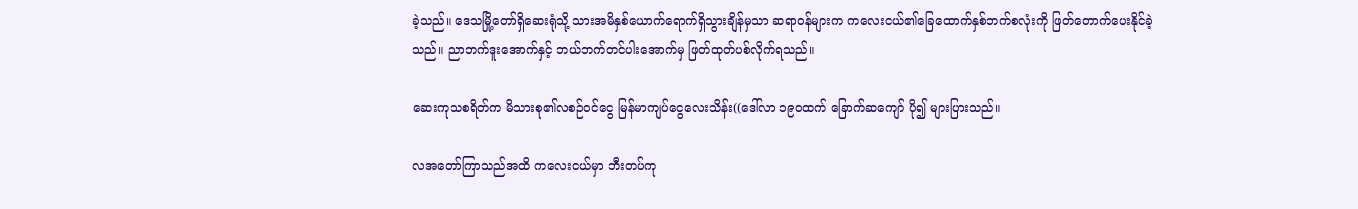ခဲ့သည်။ ဒေသမြို့တော်ရှိဆေးရုံသို့ သားအမိနှစ်ယောက်ရောက်ရှိသွားချိန်မှသာ ဆရာဝန်များက ကလေးငယ်၏ခြေထောက်နှစ်ဘက်စလုံးကို ဖြတ်တောက်ပေးနိုင်ခဲ့သည်။ ညာဘက်ဒူးအောက်နှင့် ဘယ်ဘက်တင်ပါးအောက်မှ ဖြတ်ထုတ်ပစ်လိုက်ရသည်။

ဆေးကုသစရိတ်က မိသားစု၏လစဉ်ဝင်ငွေ မြန်မာကျပ်ငွေလေးသိန်း((ဒေါ်လာ ၁၉၀ထက် ခြောက်ဆကျော် ပို၍ များပြားသည်။

လအတော်ကြာသည်အထိ ကလေးငယ်မှာ ဘီးတပ်ကု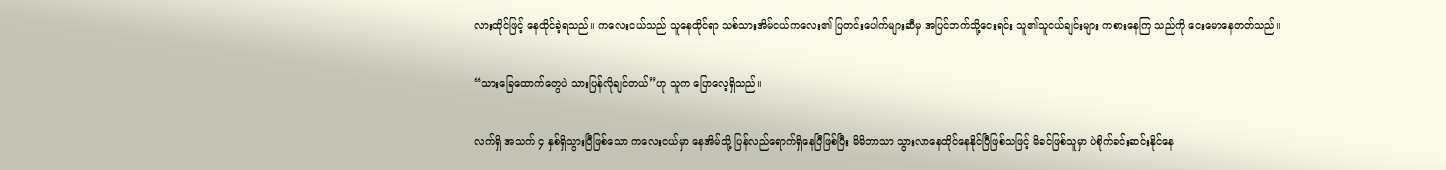လားထိုင်ဖြင့် နေထိုင်ခဲ့ရသည်။ ကလေးငယ်သည် သူနေထိုင်ရာ သစ်သားအိမ်ငယ်ကလေး၏ ပြတင်းပေါက်များဆီမှ အပြင်ဘက်သို့ငေးရင်း သူ၏သူငယ်ချင်းများ ကစားနေကြ သည်ကို ငေးမောနေတတ်သည်။

“သားခြေထောက်တွေပဲ သားပြန်လိုချင်တယ်”ဟု သူက ပြောလေ့ရှိသည်။

လက်ရှိ အသက် ၄ နှစ်ရှိသွားပြီဖြစ်သော ကလေးငယ်မှာ နေအိမ်သို့ ပြန်လည်ရောက်ရှိနေပြီဖြစ်ပြီး မိမိဘာသာ သွားလာနေထိုင်နေနိုင်ပြီဖြစ်သဖြင့် မိခင်ဖြစ်သူမှာ ပဲစိုက်ခင်းဆင်းနိုင်နေ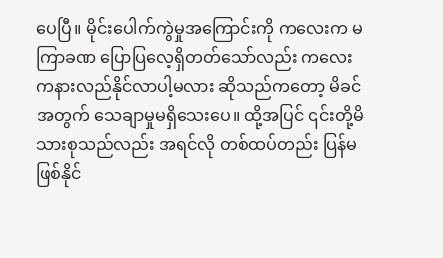ပေပြီ။ မိုင်းပေါက်ကွဲမှုအကြောင်းကို ကလေးက မကြာခဏ ပြောပြလေ့ရှိတတ်သော်လည်း ကလေးကနားလည်နိုင်လာပါ့မလား ဆိုသည်ကတော့ မိခင်အတွက် သေချာမှုမရှိသေးပေ။ ထို့အပြင် ၎င်းတို့မိသားစုသည်လည်း အရင်လို တစ်ထပ်တည်း ပြန်မဖြစ်နိုင်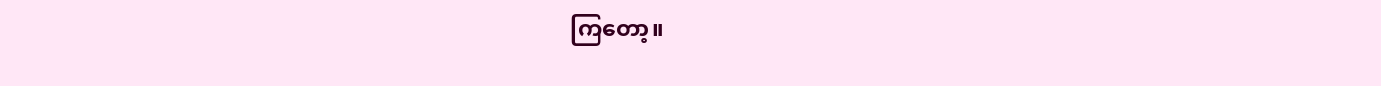ကြတော့။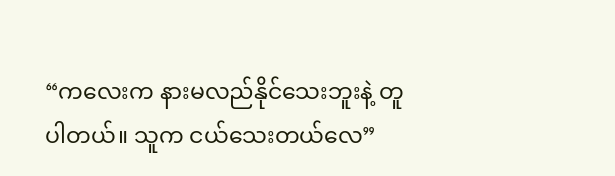“ကလေးက နားမလည်နိုင်သေးဘူးနဲ့ တူပါတယ်။ သူက ငယ်သေးတယ်လေ”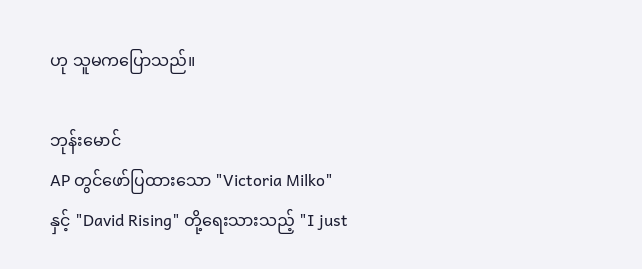ဟု သူမကပြောသည်။

ဘုန်းမောင်
AP တွင်ဖော်ပြထားသော "Victoria Milko" နှင့် "David Rising" တို့ရေးသားသည့် "I just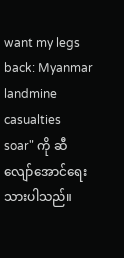want my legs back: Myanmar landmine casualties soar" ကို ဆီလျော်အောင်ရေးသားပါသည်။